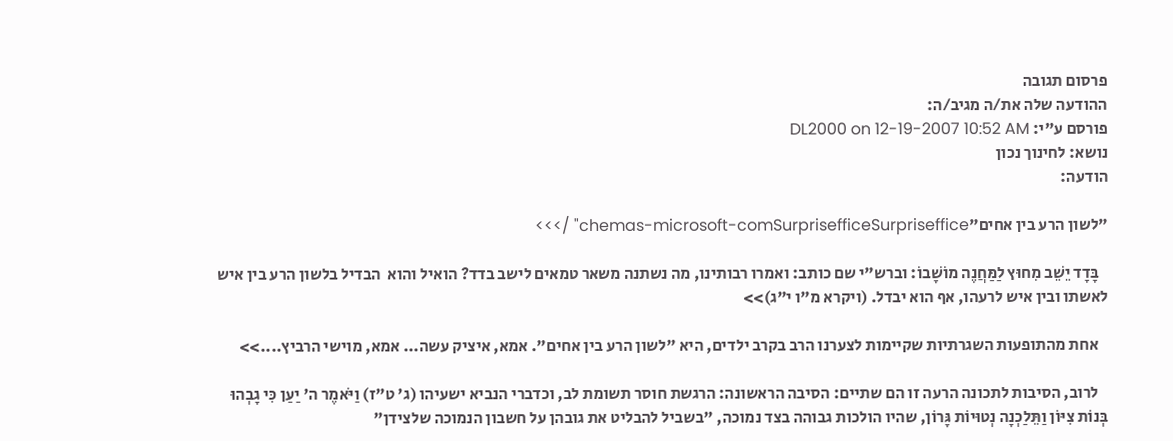פרסום תגובה
ההודעה שלה את/ה מגיב/ה:
פורסם ע"י: DL2000 on 12-19-2007 10:52 AM
נושא: לחינוך נכון
הודעה:

"לשון הרע בין אחים"chemas-microsoft-comSurprisefficeSurpriseffice" />>>

   בָּדָד יֵשֵׁב מִחוּץ לַמַּחֲנֶה מוֹשָׁבוֹ: וברש"י שם כותב: ואמרו רבותינו, מה נשתנה משאר טמאים לישב בדד? הואיל והוא  הבדיל בלשון הרע בין איש לאשתו ובין איש לרעהו, אף הוא יבדל. (ויקרא מ"ו י"ג)>>

   אחת מהתופעות השגרתיות שקיימות לצערנו הרב בקרב ילדים, היא "לשון הרע בין אחים". אמא, איציק עשה... אמא, מוישי הרביץ....>>

   לרוב, הסיבות לתכונה הרעה זו הם שתיים: הסיבה הראשונה: הרגשת חוסר תשומת לב, וכדברי הנביא ישעיהו (ג' ט"ז) וַיֹּאמֶר ה' יַעַן כִּי גָבְהוּ בְּנוֹת צִיּוֹן וַתֵּלַכְנָה נְטוּיוֹת גָּרוֹן, שהיו הולכות גבוהה בצד נמוכה, "בשביל להבליט את גובהן על חשבון הנמוכה שלצידן"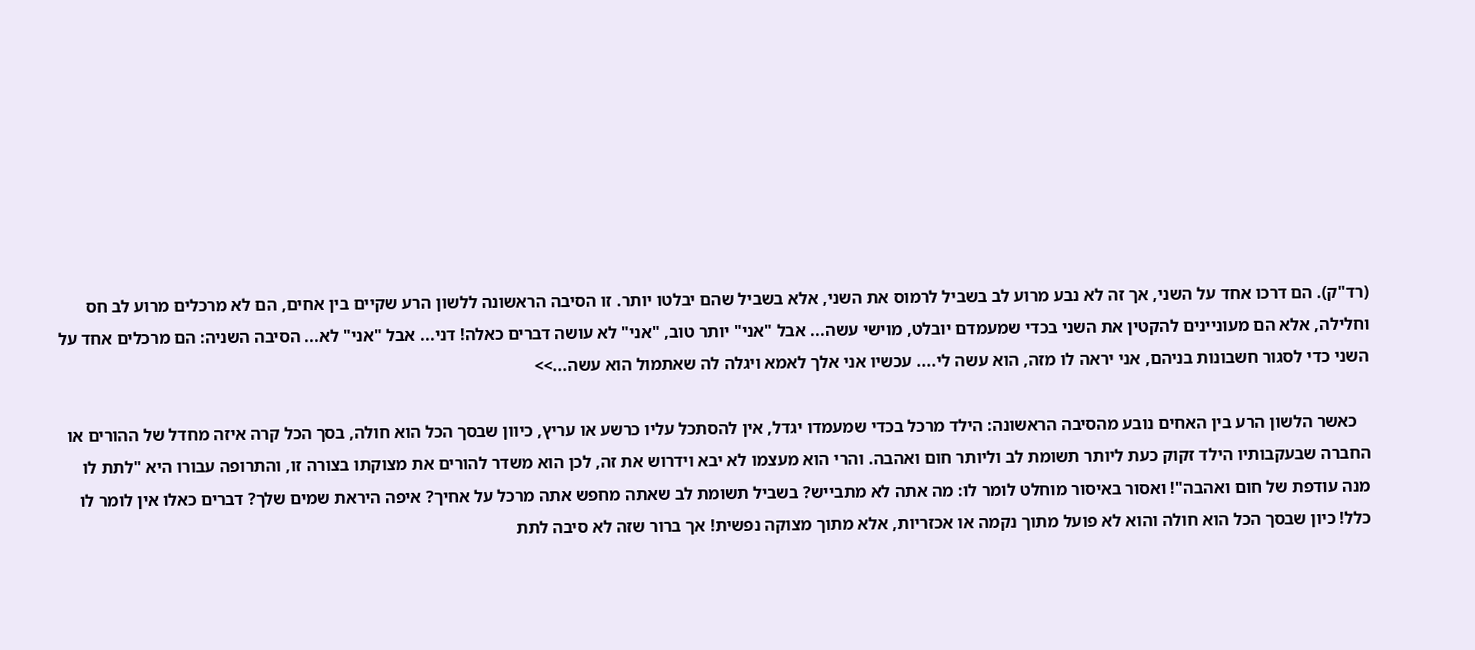(רד"ק). הם דרכו אחד על השני, אך זה לא נבע מרוע לב בשביל לרמוס את השני, אלא בשביל שהם יבלטו יותר. זו הסיבה הראשונה ללשון הרע שקיים בין אחים, הם לא מרכלים מרוע לב חס וחלילה, אלא הם מעוניינים להקטין את השני בכדי שמעמדם יובלט, מוישי עשה... אבל "אני" יותר טוב, "אני" לא עושה דברים כאלה! דני... אבל "אני" לא... הסיבה השניה: הם מרכלים אחד על השני כדי לסגור חשבונות בניהם, אני יראה לו מזה, הוא עשה לי.... עכשיו אני אלך לאמא ויגלה לה שאתמול הוא עשה...>>

   כאשר הלשון הרע בין האחים נובע מהסיבה הראשונה: הילד מרכל בכדי שמעמדו יגדל, אין להסתכל עליו כרשע או עריץ, כיוון שבסך הכל הוא חולה, בסך הכל קרה איזה מחדל של ההורים או החברה שבעקבותיו הילד זקוק כעת ליותר תשומת לב וליותר חום ואהבה. והרי הוא מעצמו לא יבא וידרוש את זה, לכן הוא משדר להורים את מצוקתו בצורה זו, והתרופה עבורו היא "לתת לו מנה עודפת של חום ואהבה"! ואסור באיסור מוחלט לומר לו: מה אתה לא מתבייש? בשביל תשומת לב שאתה מחפש אתה מרכל על אחיך? איפה היראת שמים שלך? דברים כאלו אין לומר לו כלל! כיון שבסך הכל הוא חולה והוא לא פועל מתוך נקמה או אכזריות, אלא מתוך מצוקה נפשית! אך ברור שזה לא סיבה לתת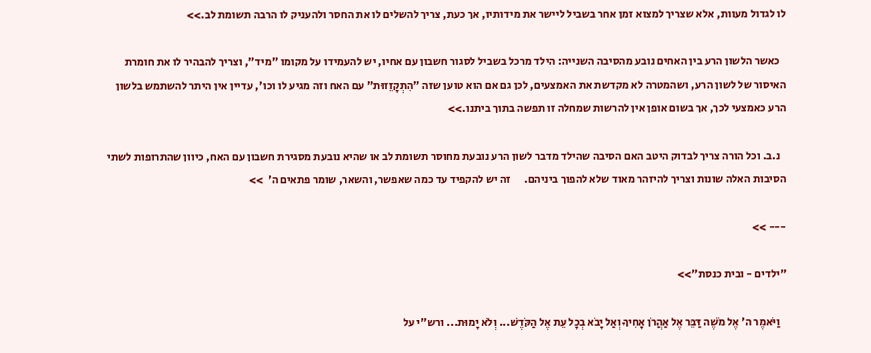לו לגדול מעוות, אלא שצריך למצוא זמן אחר בשביל ליישר את מידותיו, אך כעת, צריך להשלים לו את החסר ולהעניק לו הרבה תשומת לב.>>

   כאשר הלשון הרע בין האחים נובע מהסיבה השנייה: הילד מרכל בשביל לסגור חשבון עם אחיו, יש להעמידו על מקומו "מיד", וצריך להבהיר לו את חומרת האיסור של לשון הרע, ושהמטרה לא מקדשת את האמצעים, לכן גם אם הוא טוען שזה "הִתְקָזֵזוּת" עם האח וזה מגיע לו וכו', עדיין אין היתר להשתמש בלשון הרע כאמצעי לכך, אך בשום אופן אין להרשות שמחלה זו תפשה בתוך ביתנו.>>

   נ.ב. וכל הורה צריך לבדוק היטב האם הסיבה שהילד מדבר לשון הרע נובעת מחוסר תשומת לב או שהיא נובעת מסגירת חשבון עם האח, כיוון שהתרופות לשתי הסיבות האלה שונות וצריך להיזהר מאוד שלא להפוך ביניהם.      זה יש להקפיד עד כמה שאפשר, והשאר, שומר פתאים ה'  >>

--- >>

"ילדים - ובית כנסת">>

   וַיֹּאמֶר ה' אֶל מֹשֶׁה דַּבֵּר אֶל אַהֲרֹן אָחִיךָ וְאַל יָבֹא בְכָל עֵת אֶל הַקֹּדֶשׁ... וְלֹא יָמוּת... ורש"י על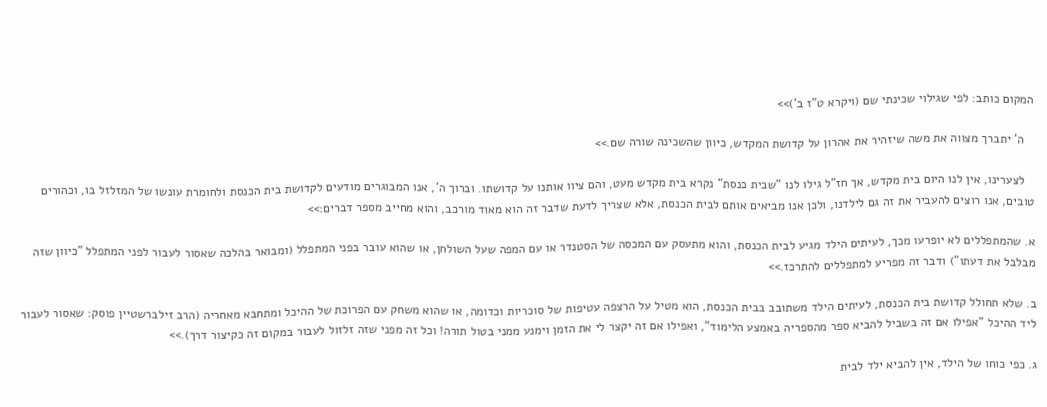המקום כותב: לפי שגילוי שכינתי שם (ויקרא ט"ז ב')>>

   ה' יתברך מצווה את משה שיזהיר את אהרון על קדושת המקדש, כיוון שהשכינה שורה שם.>>

   לצערינו, אין לנו היום בית מקדש, אך חז"ל גילו לנו "שבית כנסת" נקרא בית מקדש מעט, והם ציוו אותנו על קדושתו. וברוך ה', אנו המבוגרים מודעים לקדושת בית הכנסת ולחומרת עונשו של המזלזל בו, וכהורים טובים, אנו רוצים להעביר את זה גם לילדנו, ולכן אנו מביאים אותם לבית הכנסת, אלא שצריך לדעת שדבר זה הוא מאוד מורכב, והוא מחייב מספר דברים:>>

א. שהמתפללים לא יופרעו מכך, לעיתים הילד מגיע לבית הכנסת, והוא מתעסק עם המכסה של הסטנדר או עם המפה שעל השולחן, או שהוא עובר בפני המתפלל (ומבואר בהלכה שאסור לעבור לפני המתפלל "כיוון שזה מבלבל את דעתו") ודבר זה מפריע למתפללים להתרכז.>>

ב. שלא תחולל קדושת בית הכנסת, לעיתים הילד משתובב בבית הכנסת, הוא מטיל על הרצפה עטיפות של סוכריות וכדומה, או שהוא משחק עם הפרוכת של ההיכל ומתחבא מאחריה (הרב זילברשטיין פוסק: שאסור לעבור ליד ההיכל "אפילו אם זה בשביל להביא ספר מהספריה באמצע הלימוד", ואפילו אם זה יקצר לי את הזמן וימנע ממני בטול תורה! וכל זה מפני שזה זלזול לעבור במקום זה כקיצור דרך).>>

ג. כפי כוחו של הילד, אין להביא ילד לבית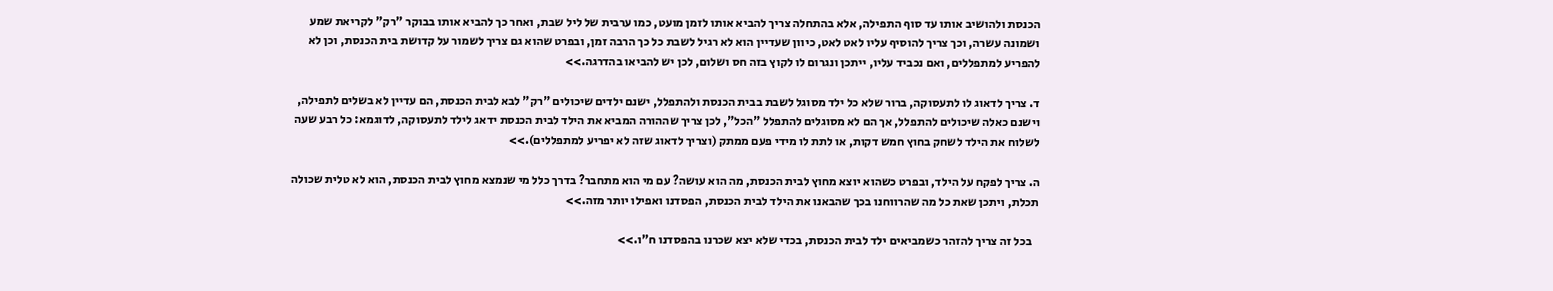הכנסת ולהושיב אותו עד סוף התפילה, אלא בהתחלה צריך להביא אותו לזמן מועט, כמו ערבית של ליל שבת, ואחר כך להביא אותו בבוקר "רק" לקריאת שמע ושמונה עשרה, וכך צריך להוסיף עליו לאט לאט, כיוון שעדיין הוא לא רגיל לשבת כל כך הרבה זמן, ובפרט שהוא גם צריך לשמור על קדושת בית הכנסת, וכן לא להפריע למתפללים, ואם נכביד עליו, ייתכן ונגרום לו לקוץ בזה חס ושלום, לכן יש להביאו בהדרגה.>>

ד. צריך לדאוג לו לתעסוקה, ברור שלא כל ילד מסוגל לשבת בבית הכנסת ולהתפלל, ישנם ילדים שיכולים "רק" לבא לבית הכנסת, הם עדיין לא בשלים לתפילה, וישנם כאלה שיכולים להתפלל, אך הם לא מסוגלים להתפלל "הכל", לכן צריך שההורה המביא את הילד לבית הכנסת ידאג לילד לתעסוקה, לדוגמא: כל רבע שעה לשלוח את הילד לשחק בחוץ חמש דקות, או לתת לו מידי פעם ממתק (וצריך לדאוג שזה לא יפריע למתפללים).>>

ה. צריך לפקח על הילד, ובפרט כשהוא יוצא מחוץ לבית הכנסת, מה הוא עושה? עם מי הוא מתחבר? בדרך כלל מי שנמצא מחוץ לבית הכנסת, הוא לא טלית שכולה תכלת, ויתכן שאת כל מה שהרווחנו בכך שהבאנו את הילד לבית הכנסת, הפסדנו ואפילו יותר מזה.>>

   בכל זה צריך להזהר כשמביאים ילד לבית הכנסת, בכדי שלא יצא שכרנו בהפסדנו ח"ו.>>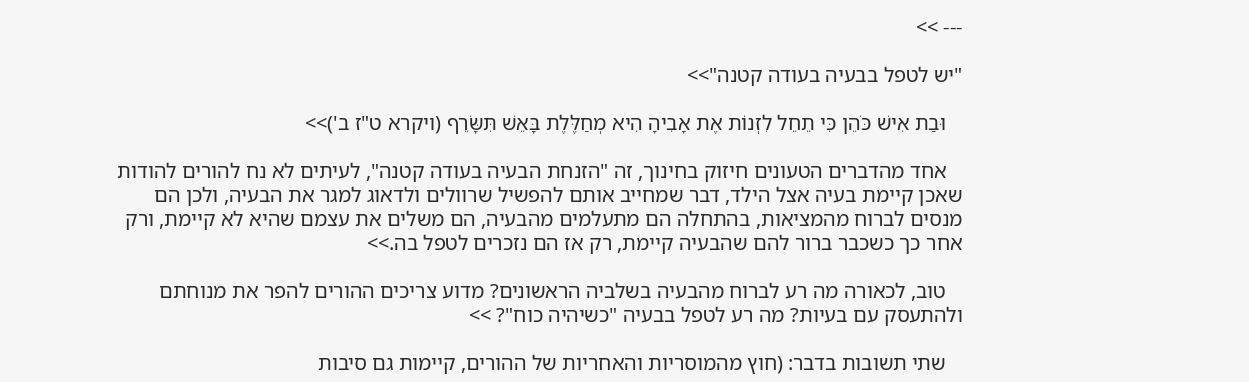--- >>

"יש לטפל בבעיה בעודה קטנה">>

   וּבַת אִישׁ כֹּהֵן כִּי תֵחֵל לִזְנוֹת אֶת אָבִיהָ הִיא מְחַלֶּלֶת בָּאֵשׁ תִּשָּׂרֵף (ויקרא ט"ז ב')>>

   אחד מהדברים הטעונים חיזוק בחינוך, זה "הזנחת הבעיה בעודה קטנה", לעיתים לא נח להורים להודות שאכן קיימת בעיה אצל הילד, דבר שמחייב אותם להפשיל שרוולים ולדאוג למגר את הבעיה, ולכן הם מנסים לברוח מהמציאות, בהתחלה הם מתעלמים מהבעיה, הם משלים את עצמם שהיא לא קיימת, ורק אחר כך כשכבר ברור להם שהבעיה קיימת, רק אז הם נזכרים לטפל בה.>>

   טוב, לכאורה מה רע לברוח מהבעיה בשלביה הראשונים? מדוע צריכים ההורים להפר את מנוחתם ולהתעסק עם בעיות? מה רע לטפל בבעיה "כשיהיה כוח"? >>

   שתי תשובות בדבר: (חוץ מהמוסריות והאחריות של ההורים, קיימות גם סיבות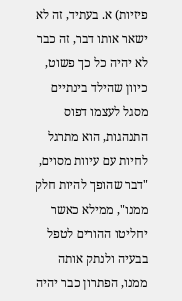פיזיות) א. בעתיד, זה לא ישאר אותו דבר, זה כבר לא יהיה כל כך פשוט, כיוון שהילד בינתיים מסגל לעצמו דפוס התנהגות, הוא מתרגל לחיות עם עיוות מסוים, "דבר שהופך להיות חלק ממנו", ממילא כאשר יחליטו ההורים לטפל בבעיה ולנתק אותה ממנו, הפתרון כבר יהיה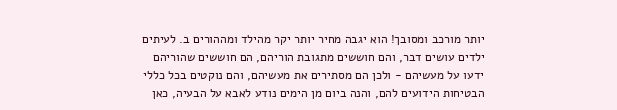יותר מורכב ומסובך! הוא יגבה מחיר יותר יקר מהילד ומההורים ב. לעיתים ילדים עושים דבר, והם חוששים מתגובת הוריהם, הם חוששים שהוריהם ידעו על מעשיהם - ולכן הם מסתירים את מעשיהם, והם נוקטים בכל כללי הבטיחות הידועים להם, והנה ביום מן הימים נודע לאבא על הבעיה, כאן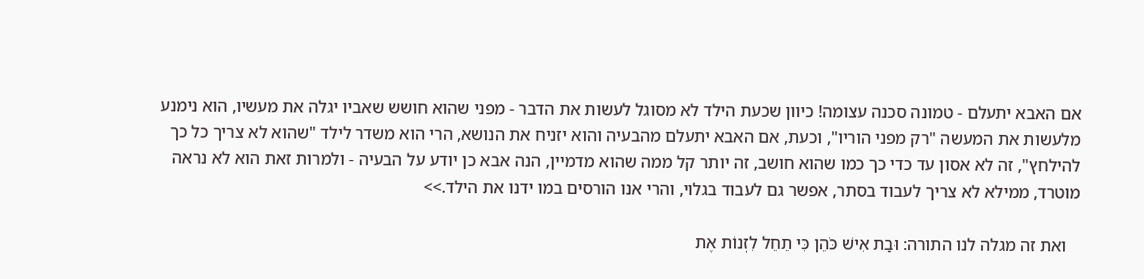אם האבא יתעלם - טמונה סכנה עצומה! כיוון שכעת הילד לא מסוגל לעשות את הדבר - מפני שהוא חושש שאביו יגלה את מעשיו, הוא נימנע מלעשות את המעשה "רק מפני הוריו", וכעת, אם האבא יתעלם מהבעיה והוא יזניח את הנושא, הרי הוא משדר לילד "שהוא לא צריך כל כך להילחץ", זה לא אסון עד כדי כך כמו שהוא חושב, זה יותר קל ממה שהוא מדמיין, הנה אבא כן יודע על הבעיה - ולמרות זאת הוא לא נראה מוטרד, ממילא לא צריך לעבוד בסתר, אפשר גם לעבוד בגלוי, והרי אנו הורסים במו ידנו את הילד.>>

   ואת זה מגלה לנו התורה: וּבַת אִישׁ כֹּהֵן כִּי תֵחֵל לִזְנוֹת אֶת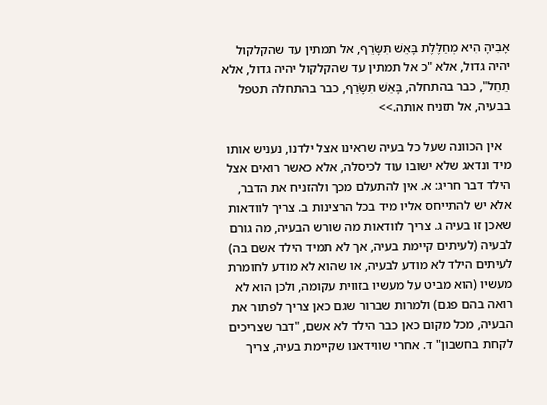אָבִיהָ הִיא מְחַלֶּלֶת בָּאֵשׁ תִּשָּׂרֵף, אל תמתין עד שהקלקול יהיה גדול, אלא "כ אל תמתין עד שהקלקול יהיה גדול, אלא תֵחֵל", כבר בהתחלה, בָּאֵשׁ תִּשָּׂרֵף, כבר בהתחלה תטפל בבעיה, אל תזניח אותה.>>

   אין הכוונה שעל כל בעיה שראינו אצל ילדנו, נעניש אותו מיד ונדאג שלא ישובו עוד לכיסלה, אלא כאשר רואים אצל הילד דבר חריג: א. אין להתעלם מכך ולהזניח את הדבר, אלא יש להתייחס אליו מיד בכל הרצינות ב. צריך לוודאות שאכן זו בעיה ג. צריך לוודאות מה שורש הבעיה, מה גורם לבעיה (לעיתים קיימת בעיה, אך לא תמיד הילד אשם בה) לעיתים הילד לא מודע לבעיה, או שהוא לא מודע לחומרת מעשיו (הוא מביט על מעשיו בזווית עקומה, ולכן הוא לא רואה בהם פגם) ולמרות שברור שגם כאן צריך לפתור את הבעיה, מכל מקום כאן כבר הילד לא אשם, "דבר שצריכים לקחת בחשבון" ד. אחרי שווידאנו שקיימת בעיה, צריך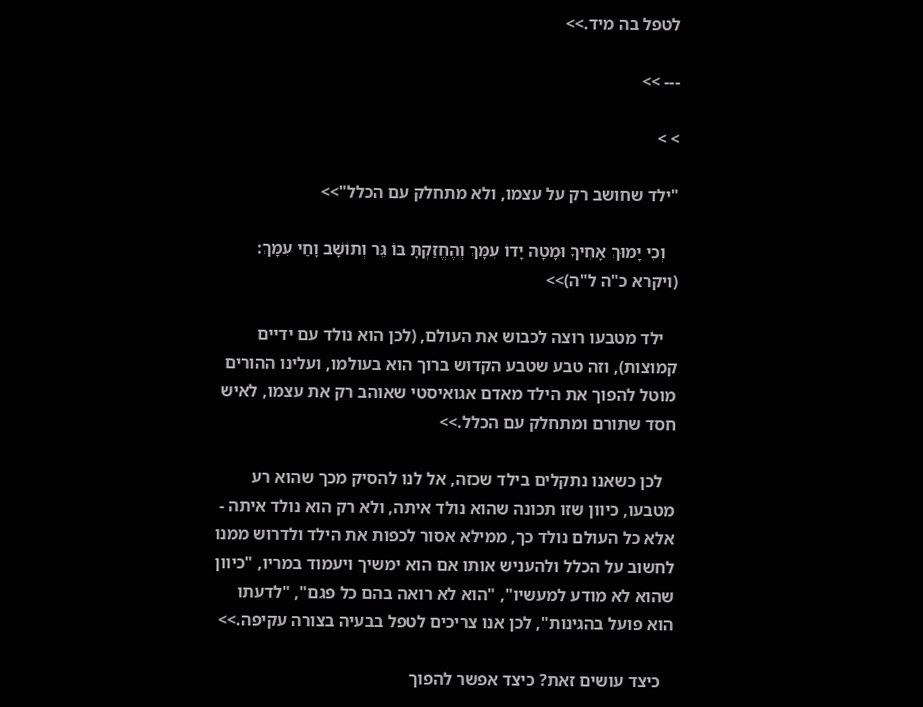לטפל בה מיד.>>

--- >>

> >

"ילד שחושב רק על עצמו, ולא מתחלק עם הכלל">>

   וְכִי יָמוּךְ אָחִיךָ וּמָטָה יָדוֹ עִמָּךְ וְהֶחֱזַקְתָּ בּוֹ גֵּר וְתוֹשָׁב וָחַי עִמָּךְ: (ויקרא כ"ה ל"ה)>>

   ילד מטבעו רוצה לכבוש את העולם, (לכן הוא נולד עם ידיים קמוצות), וזה טבע שטבע הקדוש ברוך הוא בעולמו, ועלינו ההורים מוטל להפוך את הילד מאדם אגואיסטי שאוהב רק את עצמו, לאיש חסד שתורם ומתחלק עם הכלל.>>

   לכן כשאנו נתקלים בילד שכזה, אל לנו להסיק מכך שהוא רע מטבעו, כיוון שזו תכונה שהוא נולד איתה, ולא רק הוא נולד איתה - אלא כל העולם נולד כך, ממילא אסור לכפות את הילד ולדרוש ממנו לחשוב על הכלל ולהעניש אותו אם הוא ימשיך ויעמוד במריו, "כיוון שהוא לא מודע למעשיו", "הוא לא רואה בהם כל פגם", "לדעתו הוא פועל בהגינות", לכן אנו צריכים לטפל בבעיה בצורה עקיפה.>>

   כיצד עושים זאת? כיצד אפשר להפוך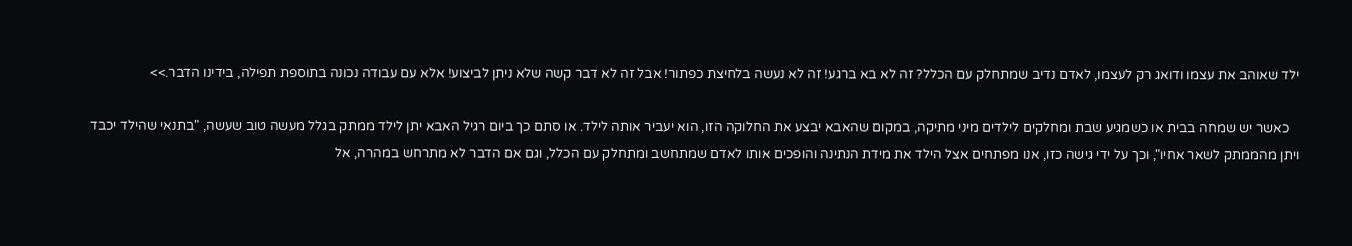ילד שאוהב את עצמו ודואג רק לעצמו, לאדם נדיב שמתחלק עם הכלל? זה לא בא ברגע! זה לא נעשה בלחיצת כפתור! אבל זה לא דבר קשה שלא ניתן לביצוע! אלא עם עבודה נכונה בתוספת תפילה, בידינו הדבר.>>

   כאשר יש שמחה בבית או כשמגיע שבת ומחלקים לילדים מיני מתיקה, במקום שהאבא יבצע את החלוקה הזו, הוא יעביר אותה לילד. או סתם כך ביום רגיל האבא יתן לילד ממתק בגלל מעשה טוב שעשה, "בתנאי שהילד יכבד ויתן מהממתק לשאר אחיו", וכך על ידי גישה כזו, אנו מפתחים אצל הילד את מידת הנתינה והופכים אותו לאדם שמתחשב ומתחלק עם הכלל, וגם אם הדבר לא מתרחש במהרה, אל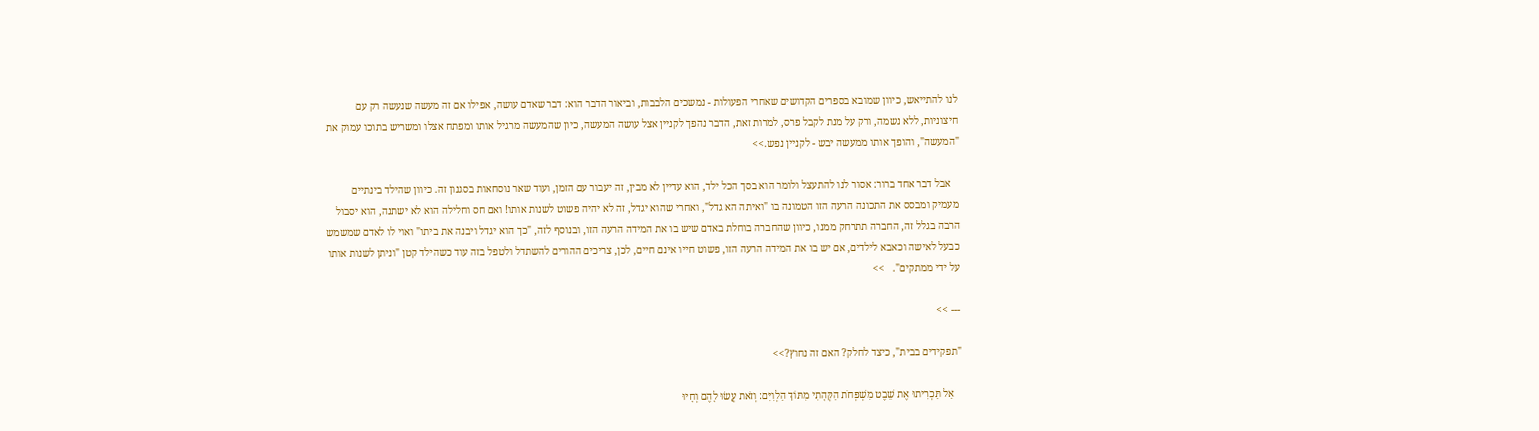לנו להתייאש, כיוון שמובא בספרים הקדושים שאחרי הפעולות - נמשכים הלבבות, וביאור הדבר הוא: דבר שאדם עושה, אפילו אם זה מעשה שנעשה רק עם חיצוניות, ללא נשמה, ורק על מנת לקבל פרס, למרות זאת, הדבר נהפך לקניין אצל עושה המעשה, כיון שהמעשה מרגיל אותו ומפתח אצלו ומשריש בתוכו עמוק את "המעשה", והופך אותו ממעשה יבש - לקניין נפש.>>

   אבל דבר אחד ברור: אסור לנו להתעצל ולומר הוא בסך הכל ילד, הוא עדיין לא מבין, זה יעבור עם הזמן, ועוד שאר נוסחאות בסגנון זה. כיוון שהילד בינתיים מעמיק ומבסס את התכונה הרעה הזו הטמונה בו "ואיתה הא גדל", ואחרי שהוא יגדל, זה לא יהיה פשוט לשנות אותו! ואם חס וחלילה הוא לא ישתנה, הוא יסבול הרבה בגלל זה, החברה תתרחק ממנו, כיוון שהחברה בוחלת באדם שיש בו את המידה הרעה הזו, ובנוסף לזה, "כך הוא יגדל ויבנה את ביתו" ואוי לו לאדם שמשמש כבעל לאישה וכאבא לילדים, אם יש בו את המידה הרעה הזו, פשוט חייו אינם חיים, לכן, צריכים ההורים להשתדל ולטפל בזה עוד כשהילד קטן "וניתן לשנות אותו על ידי ממתקים".   >>

--- >>

"תפקידים בבית", כיצד לחלק? האם זה נחוץ?>>

   אַל תַּכְרִיתוּ אֶת שֵׁבֶט מִשְׁפְּחֹת הַקְּהָתִי מִתּוֹךְ הַלְוִיִּם: וְזֹאת עֲשׂוּ לָהֶם וְחָיוּ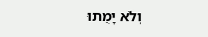וְלֹא יָמֻתוּ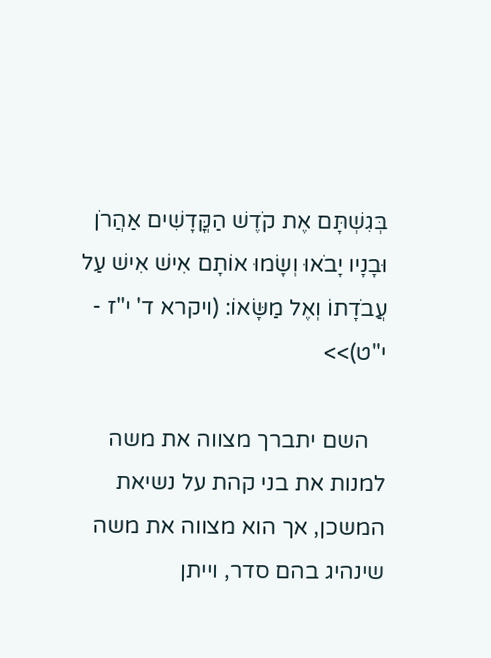בְּגִשְׁתָּם אֶת קֹדֶשׁ הַקֳּדָשִׁים אַהֲרֹן וּבָנָיו יָבֹאוּ וְשָׂמוּ אוֹתָם אִישׁ אִישׁ עַל עֲבֹדָתוֹ וְאֶל מַשָּׂאוֹ: (ויקרא ד' י"ז - י"ט)>>

   השם יתברך מצווה את משה למנות את בני קהת על נשיאת המשכן, אך הוא מצווה את משה שינהיג בהם סדר, וייתן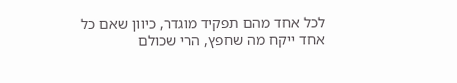לכל אחד מהם תפקיד מוגדר, כיוון שאם כל אחד ייקח מה שחפץ, הרי שכולם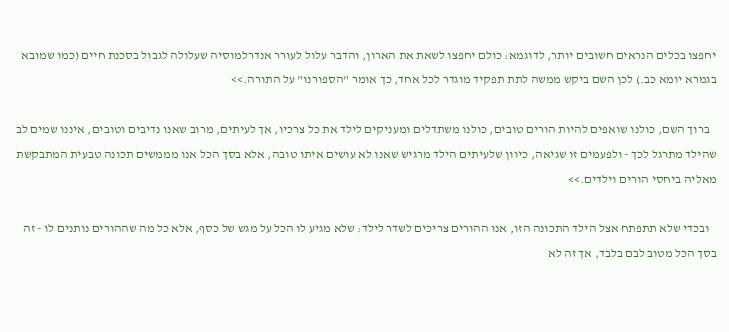יחפצו בכלים הנראים חשובים יותר, לדוגמא: כולם יחפצו לשאת את הארון, והדבר עלול לעורר אנדרלמוסיה שעלולה לגבול בסכנת חיים (כמו שמובא בגמרא יומא כב.) לכן השם ביקש ממשה לתת תפקיד מוגדר לכל אחד, כך אומר "הספורנו" על התורה.>>

   ברוך השם, כולנו שואפים להיות הורים טובים, כולנו משתדלים ומעניקים לילד את כל צרכיו, אך לעיתים, מרוב שאנו נדיבים וטובים, איננו שמים לב שהילד מתרגל לכך - ולפעמים זו שגיאה, כיוון שלעיתים הילד מרגיש שאנו לא עושים איתו טובה, אלא בסך הכל אנו מממשים תכונה טבעית המתבקשת מאליה ביחסי הורים וילדים.>>

   ובכדי שלא תתפתח אצל הילד התכונה הזו, אנו ההורים צריכים לשדר לילד: שלא מגיע לו הכל על מגש של כסף, אלא כל מה שההורים נותנים לו - זה בסך הכל מטוב לבם בלבד, אך זה לא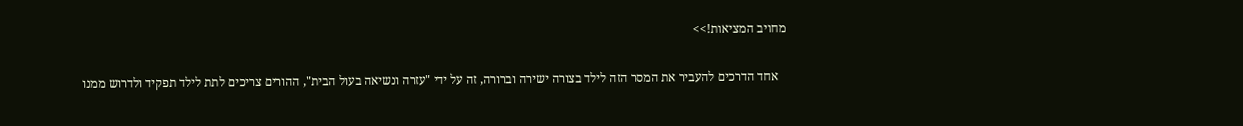מחויב המציאות!>>

   אחד הדרכים להעביר את המסר הזה לילד בצורה ישירה וברורה, זה על ידי "עזרה ונשיאה בעול הבית", ההורים צריכים לתת לילד תפקיד ולדרוש ממנו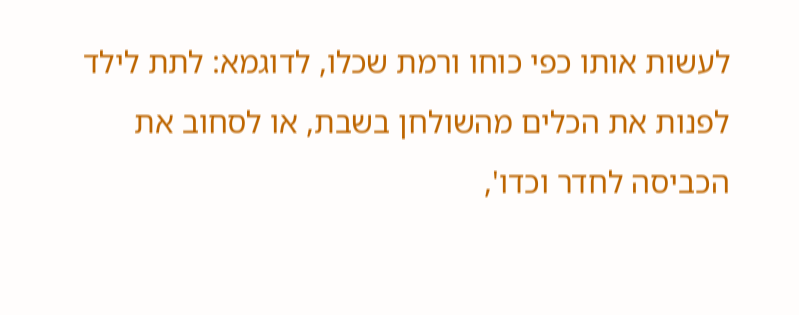לעשות אותו כפי כוחו ורמת שכלו, לדוגמא: לתת לילד לפנות את הכלים מהשולחן בשבת, או לסחוב את הכביסה לחדר וכדו',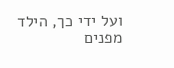ועל ידי כך, הילד מפנים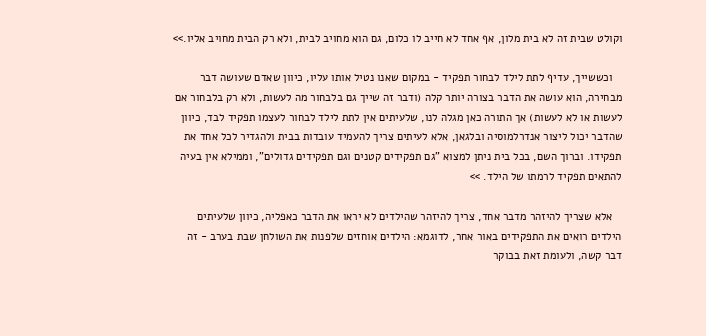וקולט שבית זה לא בית מלון, אף אחד לא חייב לו כלום, גם הוא מחויב לבית, ולא רק הבית מחויב אליו.>>

   וכששייך, עדיף לתת לילד לבחור תפקיד - במקום שאנו נטיל אותו עליו, כיוון שאדם שעושה דבר מבחירה, הוא עושה את הדבר בצורה יותר קלה (ודבר זה שייך גם בלבחור מה לעשות, ולא רק בלבחור אם לעשות או לא לעשות) אך התורה כאן מגלה לנו, שלעיתים אין לתת לילד לבחור לעצמו תפקיד לבד, כיוון שהדבר יכול ליצור אנדרלמוסיה ובלגאן, אלא לעיתים צריך להעמיד עובדות בבית ולהגדיר לכל אחד את תפקידו. וברוך השם, בכל בית ניתן למצוא "גם תפקידים קטנים וגם תפקידים גדולים", וממילא אין בעיה להתאים תפקיד לרמתו של הילד. >>

   אלא שצריך להיזהר מדבר אחד, צריך להיזהר שהילדים לא יראו את הדבר כאפליה, כיוון שלעיתים הילדים רואים את התפקידים באור אחר, לדוגמא: הילדים אוחזים שלפנות את השולחן שבת בערב - זה דבר קשה, ולעומת זאת בבוקר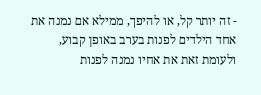- זה יותר קל, או להיפך, ממילא אם נמנה את אחד הילדים לפנות בערב באופן קבוע, ולעומת זאת את אחיו נמנה לפנות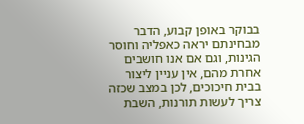בבוקר באופן קבוע, הדבר מבחינתם יראה כאפליה וחוסר הגינות, וגם אם אנו חושבים אחרת מהם, אין עניין ליצור בבית חיכוכים, לכן במצב שכזה צריך לעשות תורנות, השבת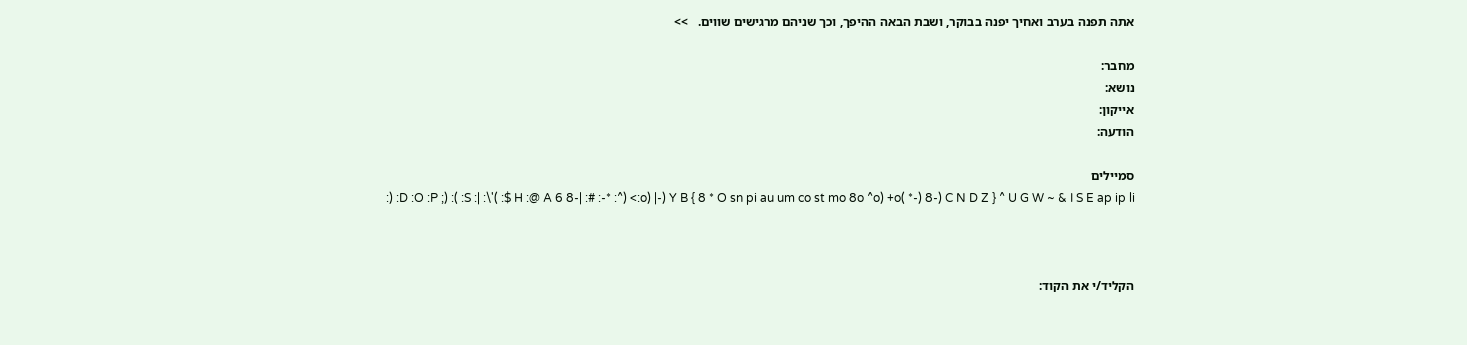אתה תפנה בערב ואחיך יפנה בבוקר, ושבת הבאה ההיפך, וכך שניהם מרגישים שווים.   >>

מחבר:
נושא:
אייקון:
הודעה:

סמיילים
:) :D :O :P ;) :( :S :| :\'( :$ H :@ A 6 8-| :# :-* :^) <:o) |-) Y B { 8 * O sn pi au um co st mo 8o ^o) +o( *-) 8-) C N D Z } ^ U G W ~ & I S E ap ip li



הקליד/י את הקוד: